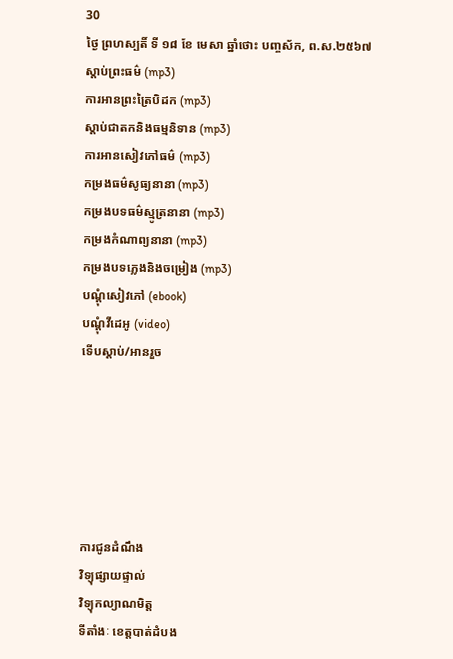30
ថ្ងៃ ព្រហស្បតិ៍ ទី ១៨ ខែ មេសា ឆ្នាំថោះ បញ្ចស័ក, ព.ស.២៥៦៧
ស្តាប់ព្រះធម៌ (mp3)
ការអានព្រះត្រៃបិដក (mp3)
ស្តាប់ជាតកនិងធម្មនិទាន (mp3)
ការអានសៀវភៅធម៌ (mp3)
កម្រងធម៌សូធ្យនានា (mp3)
កម្រងបទធម៌ស្មូត្រនានា (mp3)
កម្រងកំណាព្យនានា (mp3)
កម្រងបទភ្លេងនិងចម្រៀង (mp3)
បណ្តុំសៀវភៅ (ebook)
បណ្តុំវីដេអូ (video)
ទើបស្តាប់/អានរួច






ការជូនដំណឹង
វិទ្យុផ្សាយផ្ទាល់
វិទ្យុកល្យាណមិត្ត
ទីតាំងៈ ខេត្តបាត់ដំបង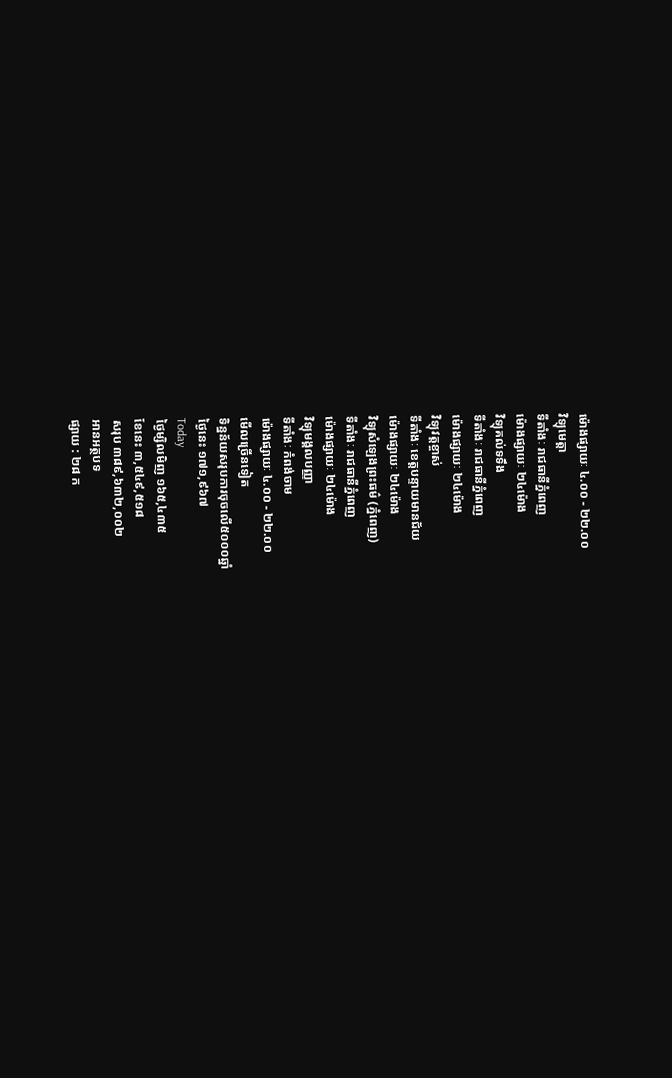ម៉ោងផ្សាយៈ ៤.០០ - ២២.០០
វិទ្យុមេត្តា
ទីតាំងៈ រាជធានីភ្នំពេញ
ម៉ោងផ្សាយៈ ២៤ម៉ោង
វិទ្យុគល់ទទឹង
ទីតាំងៈ រាជធានីភ្នំពេញ
ម៉ោងផ្សាយៈ ២៤ម៉ោង
វិទ្យុវត្តខ្ចាស់
ទីតាំងៈ ខេត្តបន្ទាយមានជ័យ
ម៉ោងផ្សាយៈ ២៤ម៉ោង
វិទ្យុសំឡេងព្រះធម៌ (ភ្នំពេញ)
ទីតាំងៈ រាជធានីភ្នំពេញ
ម៉ោងផ្សាយៈ ២៤ម៉ោង
វិទ្យុមង្គលបញ្ញា
ទីតាំងៈ កំពង់ចាម
ម៉ោងផ្សាយៈ ៤.០០ - ២២.០០
មើលច្រើនទៀត
ទិន្នន័យសរុបការចុចលើ៥០០០ឆ្នាំ
ថ្ងៃនេះ ១៧១,៩៦៧
Today
ថ្ងៃម្សិលមិញ ១៦៥,៤៣៥
ខែនេះ ៣,៥៤៩,៥១៨
សរុប ៣៨៩,៦៣២,០០២
អានអត្ថបទ
ផ្សាយ : ២៨ ក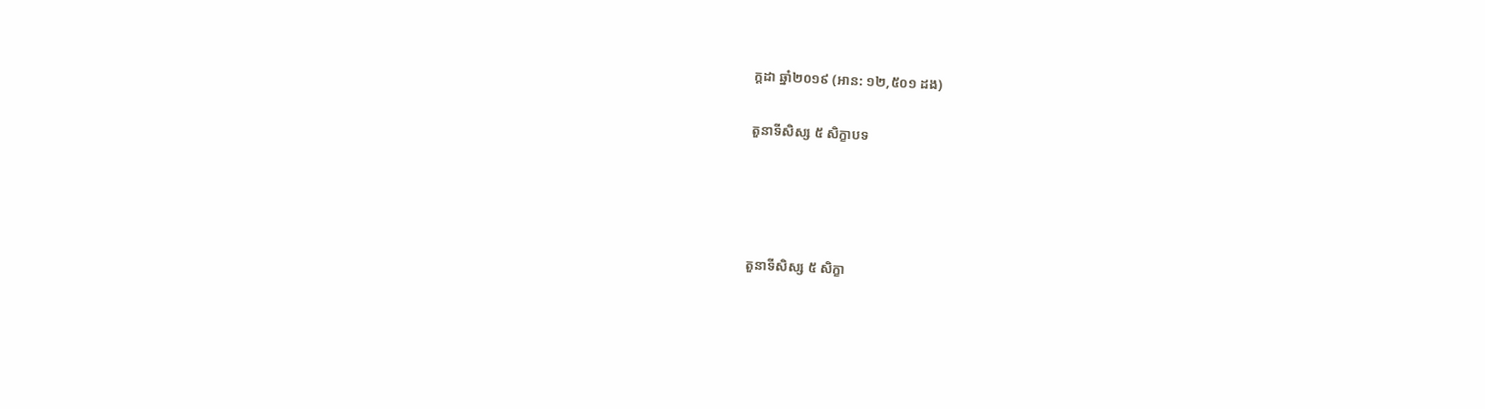ក្តដា ឆ្នាំ២០១៩ (អាន: ១២,៥០១ ដង)

តួនាទីសិស្ស ៥ សិក្ខាបទ




តួនាទីសិស្ស ៥ សិក្ខា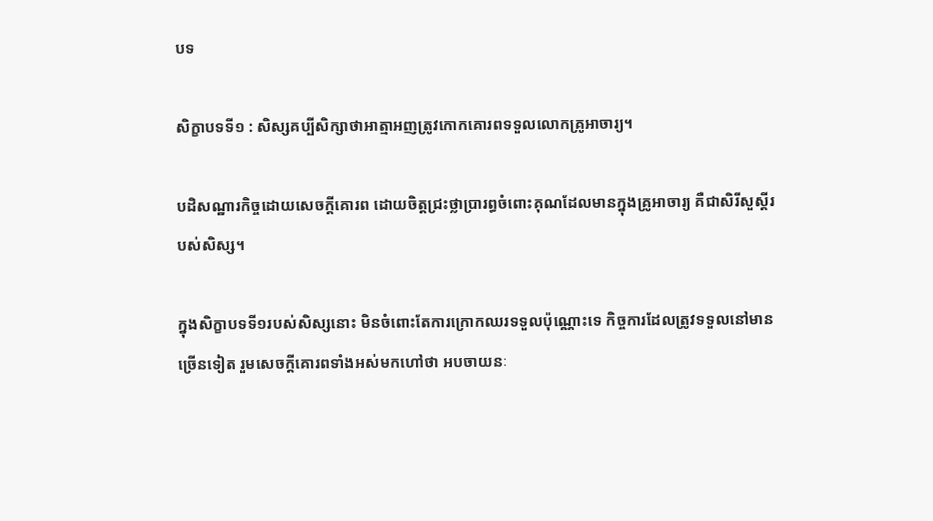បទ

សិក្ខាបទទី១ : សិស្សគប្បីសិក្សាថាអាត្មាអញត្រូវកោកគោរពទទួលលោកគ្រូអាចារ្យ។

បដិសណ្ឋារកិច្ចដោយសេចក្ដីគោរព ដោយចិត្តជ្រះថ្លាប្រារព្ធចំពោះគុណដែលមានក្នុងគ្រូអាចារ្យ គឺជាសិរីសួស្ដីរបស់សិស្ស។

ក្នុងសិក្ខាបទទី១របស់សិស្សនោះ មិនចំពោះតែការក្រោកឈរទទួលប៉ុណ្ណោះទេ កិច្ចការដែលត្រូវទទួលនៅមានច្រើនទៀត រួមសេចក្ដីគោរពទាំងអស់មកហៅថា អបចាយនៈ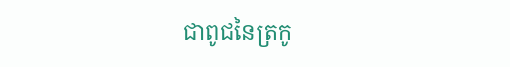ជាពូជនៃត្រកូ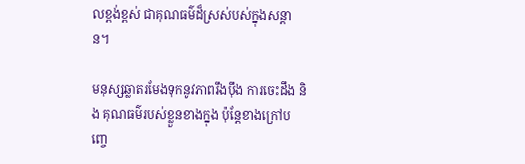លខ្ពង់ខ្ពស់ ជាគុណធម៌ដ៏ស្រស់បស់ក្នុងសន្ដាន។

មនុស្សឆ្លាតរមែងទុកនូវភាពរឹងប៉ឹង ការចេះដឹង និង គុណធម៌របស់ខ្លួនខាងក្នុង ប៉ុន្តែខាងក្រៅបញ្ចេ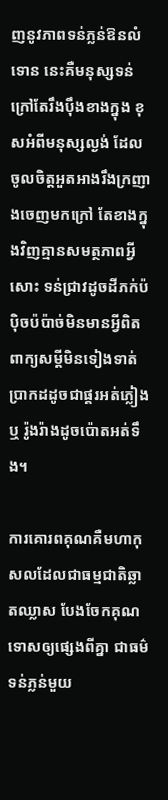ញនូវភាពទន់ភ្លន់ឱនលំទោន នេះគឺមនុស្សទន់ក្រៅតែរឹងប៉ឹងខាងក្នុង ខុសអំពីមនុស្សល្ងង់ ដែលចូលចិត្តអួតអាងរឹងក្រញាងចេញមកក្រៅ តែខាងក្នុងវិញគ្មានសមត្ថភាពអ្វីសោះ ទន់ជ្រាវដូចដីភក់ប៉ប៉ិចប៉ប៉ាច់មិនមានអ្វីពិត ពាក្យសម្ដីមិនទៀងទាត់ ប្រាកដដូចជាផ្គរអត់ភ្លៀង ឬ រ៉ូងរ៉ាងដូចប៉ោតអត់ទឹង។

ការគោរពគុណគឺមហាកុសលដែលជាធម្មជាតិឆ្លាតឈ្លាស បែងចែកគុណទោសឲ្យផ្សេងពីគ្នា ជាធម៌ទន់ភ្លន់មួយ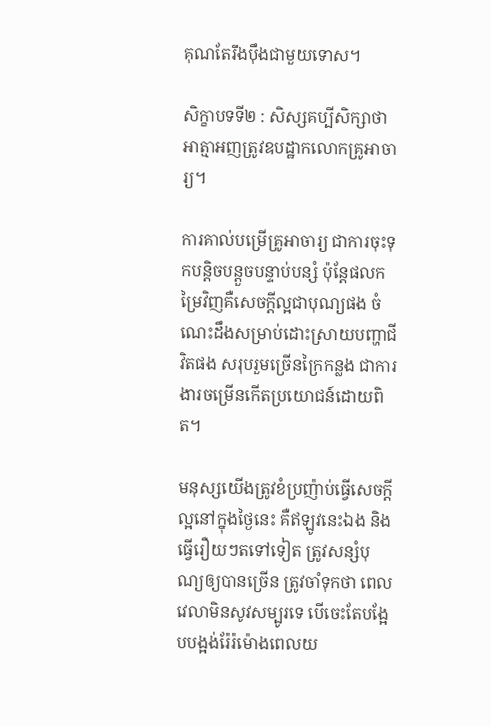គុណតែរឹងប៉ឹងជាមួយទោស។

សិក្ខាបទទី២ : សិស្សគប្បីសិក្សាថាអាត្មាអញត្រូវឧបដ្ឋាកលោកគ្រូអាចារ្យ។

ការគាល់បម្រើគ្រូអាចារ្យ ជាការចុះទុកបន្ដិចបន្តួចបន្ទាប់បន្សំ ប៉ុន្តែផលកម្រៃវិញគឺសេចក្ដីល្អជាបុណ្យផង ចំណេះដឹងសម្រាប់ដោះស្រាយបញ្ហាជីវិតផង សរុបរួមច្រើនក្រៃកន្លង ជាការងារចម្រើនកើតប្រយោជន៍ដោយពិត។

មនុស្សយើងត្រូវខំប្រញ៉ាប់ធ្វើសេចក្ដីល្អនៅក្នុងថ្ងៃនេះ គឺឥឡូវនេះឯង និង ធ្វើរឿយៗតទៅទៀត ត្រូវសន្សំបុណ្យឲ្យបានច្រើន ត្រូវចាំទុកថា ពេលវេលាមិនសូវសម្បូរទេ បើចេះតែបង្អែបបង្អង់រ៉ែរ៉ម៉ោងពេលយ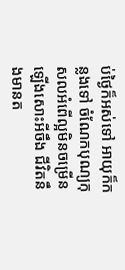ប់ថ្ងៃក៏អស់ទៅ អាយុក៏កន្លងទៅ ចំណែកបុណ្យកុសលអំពើល្អមិនចម្រើនឡើងសោះអីចឹង ជីវិតនឹងមានត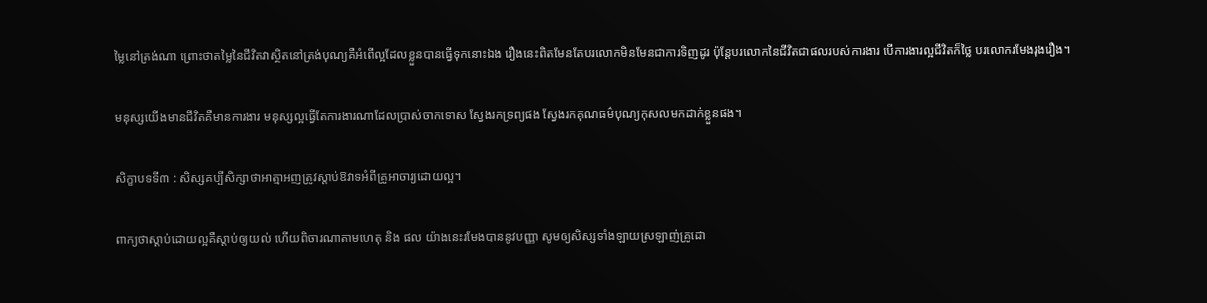ម្លៃនៅត្រង់ណា ព្រោះថាតម្លៃនៃជីវិតវាស្ថិតនៅត្រង់បុណ្យគឺអំពើល្អដែលខ្លួនបានធ្វើទុកនោះឯង រឿងនេះពិតមែនតែបរលោកមិនមែនជាការទិញដូរ ប៉ុន្តែបរលោកនៃជីវិតជាផលរបស់ការងារ បើការងារល្អជីវិតក៏ថ្លៃ បរលោករមែងរុងរឿង។

មនុស្សយើងមានជីវិតគឺមានការងារ មនុស្សល្អធ្វើតែការងារណាដែលប្រាស់ចាកទោស ស្វែងរកទ្រព្យផង ស្វែងរកគុណធម៌បុណ្យកុសលមកដាក់ខ្លួនផង។

សិក្ខាបទទី៣ : សិស្សគប្បីសិក្សាថាអាត្មាអញត្រូវស្ដាប់ឱវាទអំពីគ្រូអាចារ្យដោយល្អ។

ពាក្យថាស្ដាប់ដោយល្អគឺស្ដាប់ឲ្យយល់ ហើយពិចារណាតាមហេតុ និង ផល យ៉ាងនេះរមែងបាននូវបញ្ញា សូមឲ្យសិស្សទាំងឡាយស្រឡាញ់គ្រូដោ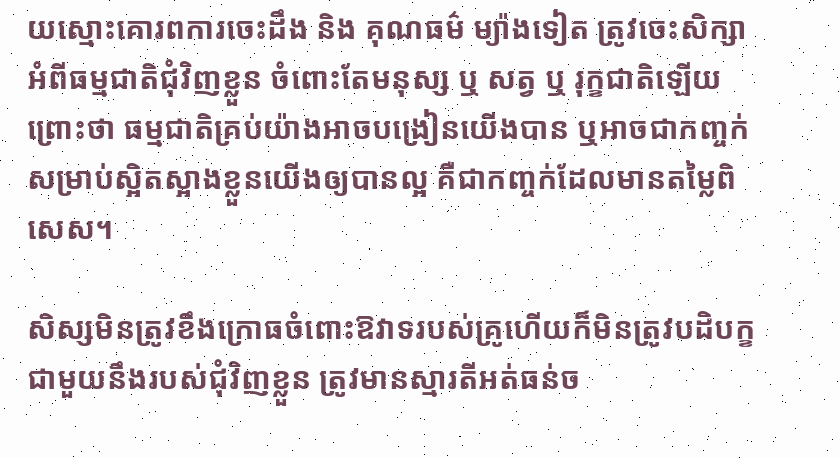យស្មោះគោរពការចេះដឹង និង គុណធម៌ ម្យ៉ាងទៀត ត្រូវចេះសិក្សាអំពីធម្មជាតិជុំវិញខ្លួន ចំពោះតែមនុស្ស ឬ សត្វ ឬ រុក្ខជាតិឡើយ ព្រោះថា ធម្មជាតិគ្រប់យ៉ាងអាចបង្រៀនយើងបាន ឬអាចជាកញ្ចក់សម្រាប់ស្អិតស្អាងខ្លួនយើងឲ្យបានល្អ គឺជាកញ្ចក់ដែលមានតម្លៃពិសេស។

សិស្សមិនត្រូវខឹងក្រោធចំពោះឱវាទរបស់គ្រូហើយក៏មិនត្រូវបដិបក្ខជាមួយនឹងរបស់ជុំវិញខ្លួន ត្រូវមានស្មារតីអត់ធន់ច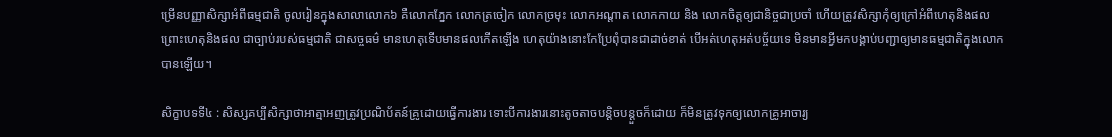ម្រើនបញ្ញាសិក្សាអំពីធម្មជាតិ ចូលរៀនក្នុងសាលាលោក៦ គឺលោកភ្នែក លោកត្រចៀក លោកច្រមុះ លោកអណ្ដាត លោកកាយ និង លោកចិត្តឲ្យជានិច្ចជាប្រចាំ ហើយត្រូវសិក្សាកុំឲ្យក្រៅអំពីហេតុនិងផល ព្រោះហេតុនិងផល ជាច្បាប់របស់ធម្មជាតិ ជាសច្ចធម៌ មានហេតុទើបមានផលកើតឡើង ហេតុយ៉ាងនោះកែប្រែពុំបានជាដាច់ខាត់ បើអត់ហេតុអត់បច្ច័យទេ មិនមានអ្វីមកបង្គាប់បញ្ជាឲ្យមានធម្មជាតិក្នុងលោកបានឡើយ។

សិក្ខាបទទី៤ : សិស្សគប្បីសិក្សាថាអាត្មាអញត្រូវប្រណិប័តន៍គ្រូដោយធ្វើការងារ ទោះបីការងារនោះតូចតាចបន្តិចបន្តួចក៏ដោយ ក៏មិនត្រូវទុកឲ្យលោកគ្រូអាចារ្យ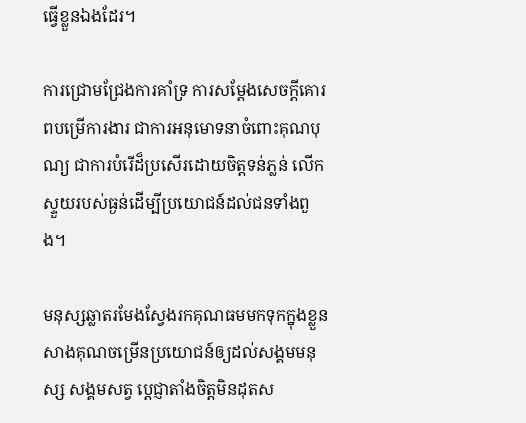ធ្វើខ្លួនឯងដែរ។

ការជ្រោមជ្រែងការគាំទ្រ ការសម្ដែងសេចក្ដីគោរពបម្រើការងារ ជាការអនុមោទនាចំពោះគុណបុណ្យ ជាការបំរើដ៏ប្រសើរដោយចិត្តទន់ភ្លន់ លើកស្ទួយរបស់ធ្ងន់ដើម្បីប្រយោជន៍ដល់ជនទាំងពួង។

មនុស្សឆ្លាតរមែងស្វែងរកគុណធមមកទុកក្នុងខ្លួន សាងគុណចម្រើនប្រយោជន៍ឲ្យដល់សង្គមមនុស្ស សង្គមសត្វ ប្តេជ្ញាតាំងចិត្តមិនដុតស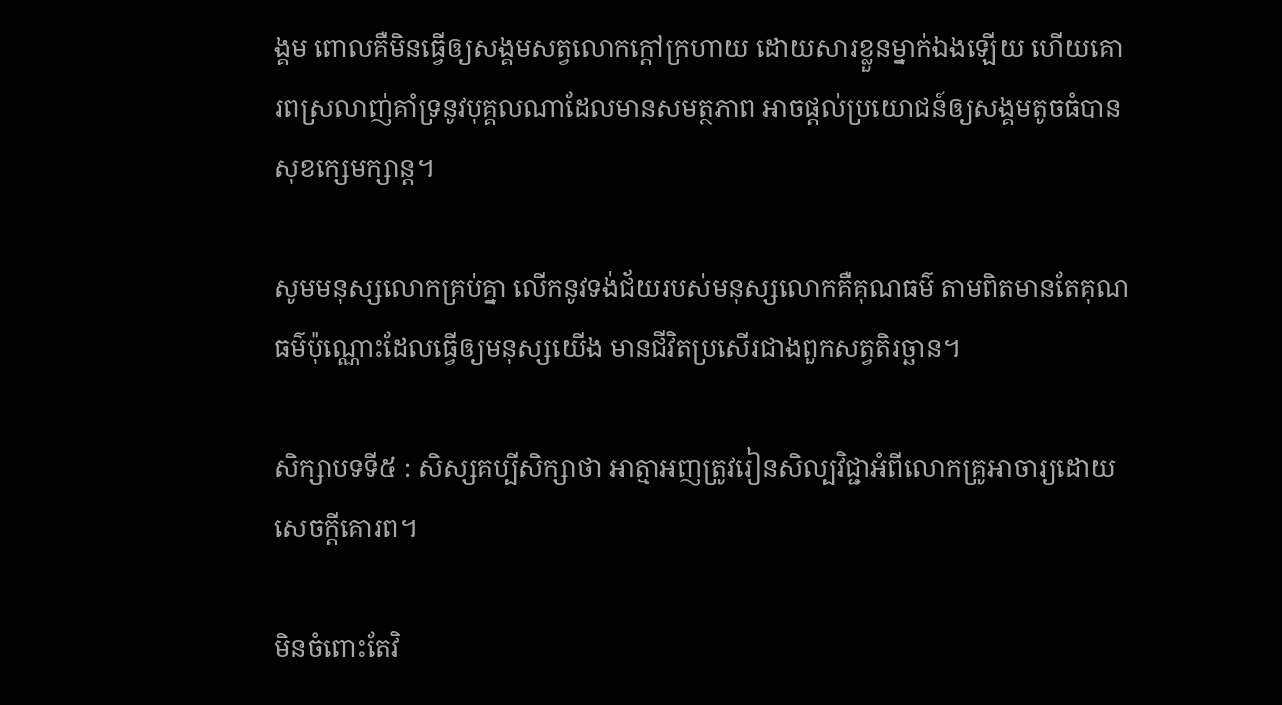ង្គម ពោលគឺមិនធ្វើឲ្យសង្គមសត្វលោកក្ដៅក្រហាយ ដោយសារខ្លួនម្នាក់ឯងឡើយ ហើយគោរពស្រលាញ់គាំទ្រនូវបុគ្គលណាដែលមានសមត្ថភាព អាចផ្ដល់ប្រយោជន៍ឲ្យសង្គមតូចធំបានសុខក្សេមក្សាន្ត។

សូមមនុស្សលោកគ្រប់គ្នា លើកនូវទង់ជ័យរបស់មនុស្សលោកគឺគុណធម៌ តាមពិតមានតែគុណធម៌ប៉ុណ្ណោះដែលធ្វើឲ្យមនុស្សយើង មានជីវិតប្រសើរជាងពួកសត្វតិរច្ឆាន។

សិក្សាបទទី៥ : សិស្សគប្បីសិក្សាថា អាត្មាអញត្រូវរៀនសិល្បវិជ្ជាអំពីលោកគ្រូអាចារ្យដោយសេចក្ដីគោរព។

មិនចំពោះតែវិ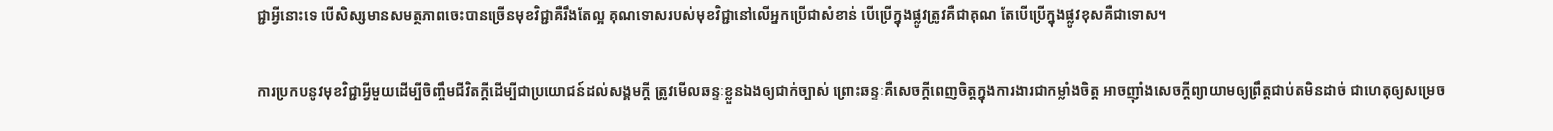ជ្ជាអ្វីនោះទេ បើសិស្សមានសមត្ថភាពចេះបានច្រើនមុខវិជ្ជាគឺរឹងតែល្អ គុណទោសរបស់មុខវិជ្ជានៅលើអ្នកប្រើជាសំខាន់ បើប្រើក្នុងផ្លូវត្រូវគឺជាគុណ តែបើប្រើក្នុងផ្លូវខុសគឺជាទោស។

ការប្រកបនូវមុខវិជ្ជាអ្វីមួយដើម្បីចិញ្ចឹមជីវិតក្ដីដើម្បីជាប្រយោជន៍ដល់សង្គមក្ដី ត្រូវមើលឆន្ទៈខ្លួនឯងឲ្យជាក់ច្បាស់ ព្រោះឆន្ទៈគឺសេចក្ដីពេញចិត្តក្នុងការងារជាកម្លាំងចិត្ត អាចញ៉ាំងសេចក្ដីព្យាយាមឲ្យព្រឹត្តជាប់តមិនដាច់ ជាហេតុឲ្យសម្រេច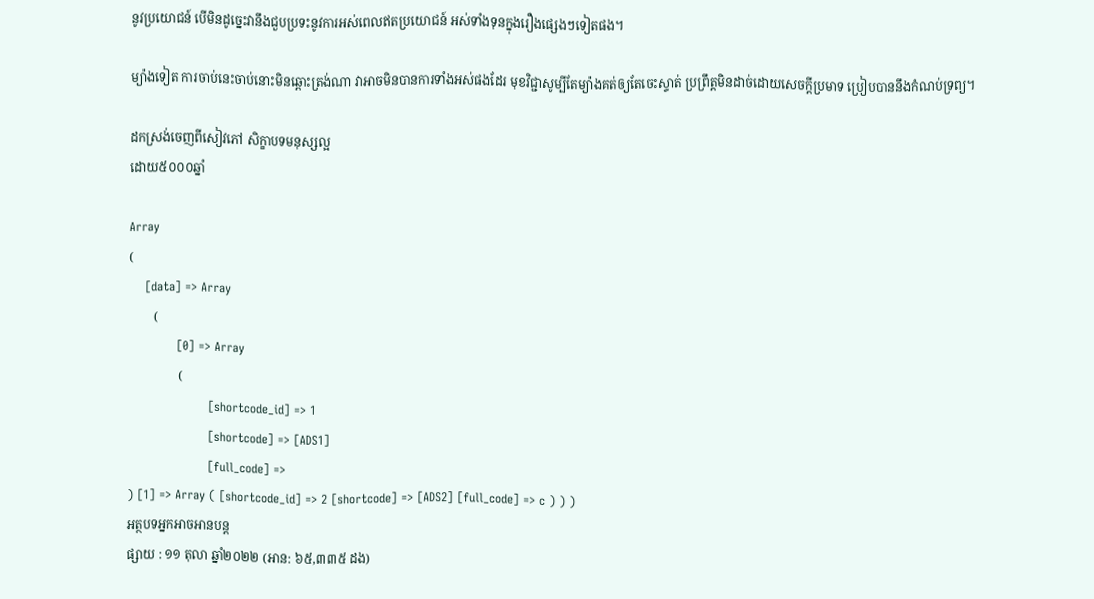នូវប្រយោជន៍ បើមិនដូច្នេះវានឹងជួបប្រទះនូវការអស់ពេលឥតប្រយោជន៍ អស់ទាំងទុនក្នុងរឿងផ្សេងៗទៀតផង។

ម្យ៉ាងទៀត ការចាប់នេះចាប់នោះមិនឆ្ពោះត្រង់ណា វាអាចមិនបានការទាំងអស់ផងដែរ មុខវិជ្ជាសូម្បីតែម្យ៉ាងគត់ឲ្យតែចេះស្ទាត់ ប្រព្រឹត្តមិនដាច់ដោយសេចក្ដីប្រមាទ ប្រៀបបាននឹងកំណប់ទ្រព្យ។

ដកស្រង់ចេញពីសៀវភៅ សិក្ខាបទមនុស្សល្អ
ដោយ៥០០០ឆ្នាំ

Array
(
    [data] => Array
        (
            [0] => Array
                (
                    [shortcode_id] => 1
                    [shortcode] => [ADS1]
                    [full_code] =>
) [1] => Array ( [shortcode_id] => 2 [shortcode] => [ADS2] [full_code] => c ) ) )
អត្ថបទអ្នកអាចអានបន្ត
ផ្សាយ : ១១ តុលា ឆ្នាំ២០២២ (អាន: ៦៥,៣៣៥ ដង)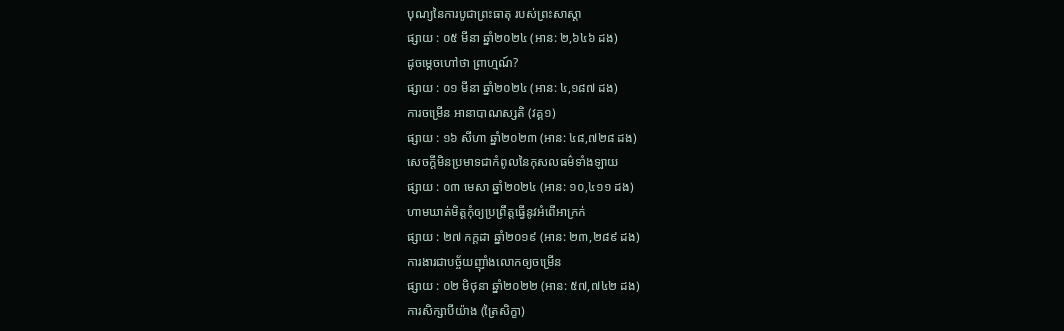បុណ្យនៃការបូជាព្រះធាតុ របស់ព្រះសាស្តា
ផ្សាយ : ០៥ មីនា ឆ្នាំ២០២៤ (អាន: ២,៦៤៦ ដង)
ដូចម្តេចហៅថា ព្រាហ្មណ៍?
ផ្សាយ : ០១ មីនា ឆ្នាំ២០២៤ (អាន: ៤,១៨៧ ដង)
ការចម្រេីន អានាបាណស្សតិ (វគ្គ១)
ផ្សាយ : ១៦ សីហា ឆ្នាំ២០២៣ (អាន: ៤៨,៧២៨ ដង)
សេចក្តីមិនប្រមាទជាកំពូលនៃកុសលធម៌ទាំងឡាយ
ផ្សាយ : ០៣ មេសា ឆ្នាំ២០២៤ (អាន: ១០,៤១១ ដង)
ហាមឃាត់មិត្តកុំឲ្យប្រព្រឹត្តធ្វើនូវអំពើអាក្រក់
ផ្សាយ : ២៧ កក្តដា ឆ្នាំ២០១៩ (អាន: ២៣,២៨៩ ដង)
ការងារជាបច្ច័យញ៉ាំងលោកឲ្យចម្រើន
ផ្សាយ : ០២ មិថុនា ឆ្នាំ២០២២ (អាន: ៥៧,៧៤២ ដង)
ការសិក្សាបីយ៉ាង (ត្រៃសិក្ខា)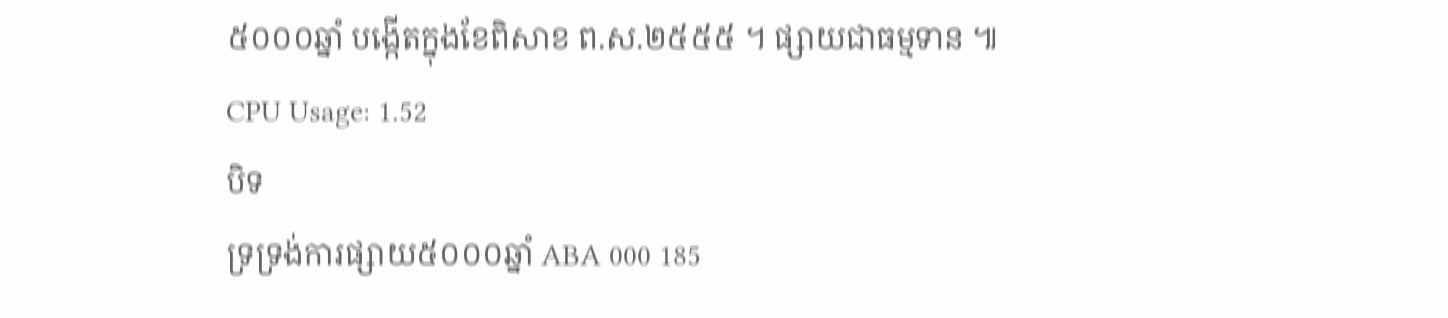៥០០០ឆ្នាំ បង្កើតក្នុងខែពិសាខ ព.ស.២៥៥៥ ។ ផ្សាយជាធម្មទាន ៕
CPU Usage: 1.52
បិទ
ទ្រទ្រង់ការផ្សាយ៥០០០ឆ្នាំ ABA 000 185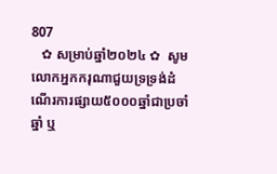807
   ✿ សម្រាប់ឆ្នាំ២០២៤ ✿  សូមលោកអ្នកករុណាជួយទ្រទ្រង់ដំណើរការផ្សាយ៥០០០ឆ្នាំជាប្រចាំឆ្នាំ ឬ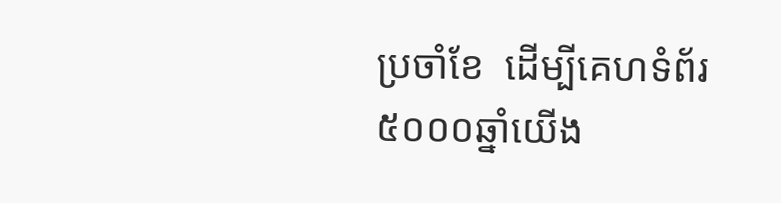ប្រចាំខែ  ដើម្បីគេហទំព័រ៥០០០ឆ្នាំយើង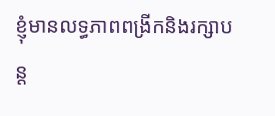ខ្ញុំមានលទ្ធភាពពង្រីកនិងរក្សាបន្ត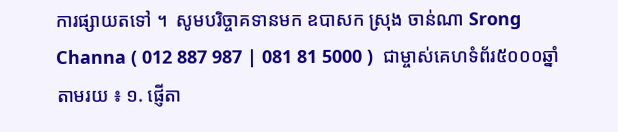ការផ្សាយតទៅ ។  សូមបរិច្ចាគទានមក ឧបាសក ស្រុង ចាន់ណា Srong Channa ( 012 887 987 | 081 81 5000 )  ជាម្ចាស់គេហទំព័រ៥០០០ឆ្នាំ   តាមរយ ៖ ១. ផ្ញើតា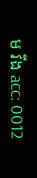ម វីង acc: 0012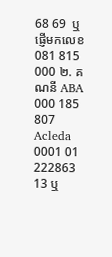68 69  ឬផ្ញើមកលេខ 081 815 000 ២. គណនី ABA 000 185 807 Acleda 0001 01 222863 13 ឬ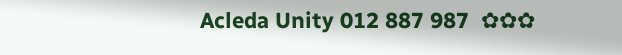Acleda Unity 012 887 987  ✿✿✿